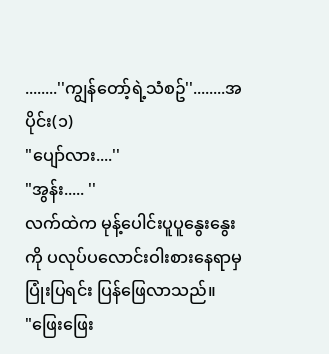........''ကျွန်တော့်ရဲ့သံစဥ်''........အပိုင်း(၁)
"ပျော်လား....''
"အွန်း..... ''
လက်ထဲက မုန့်ပေါင်းပူပူနွေးနွေး ကို ပလုပ်ပလောင်းဝါးစားနေရာမှ ပြုံးပြရင်း ပြန်ဖြေလာသည်။
"ဖြေးဖြေး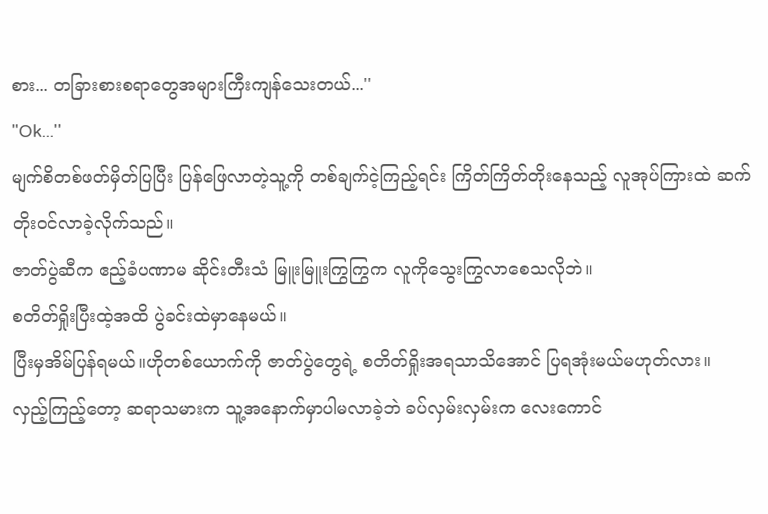စား... တခြားစားစရာတွေအများကြီးကျန်သေးတယ်...''
"Ok...''
မျက်စိတစ်ဖတ်မှိတ်ပြပြီး ပြန်ဖြေလာတဲ့သူ့ကို တစ်ချက်ငဲ့ကြည့်ရင်း ကြိတ်ကြိတ်တိုးနေသည့် လူအုပ်ကြားထဲ ဆက်တိုးဝင်လာခဲ့လိုက်သည်။
ဇာတ်ပွဲဆီက ဧည့်ခံပဏာမ ဆိုင်းတီးသံ မြူးမြူးကြွကြွက လူကိုသွေးကြွလာစေသလိုဘဲ။
စတိတ်ရှိုးပြီးထဲ့အထိ ပွဲခင်းထဲမှာနေမယ်။
ပြီးမှအိမ်ပြန်ရမယ်။ဟိုတစ်ယောက်ကို ဇာတ်ပွဲတွေရဲ့ စတိတ်ရှိုးအရသာသိအောင် ပြရအုံးမယ်မဟုတ်လား။
လှည့်ကြည့်တော့ ဆရာသမားက သူ့အနောက်မှာပါမလာခဲ့ဘဲ ခပ်လှမ်းလှမ်းက လေးကောင်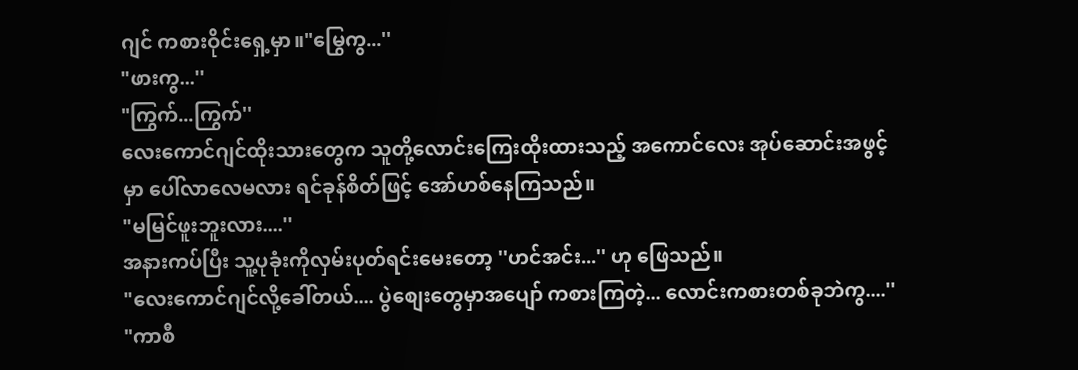ဂျင် ကစားဝိုင်းရှေ့မှာ။"မြွေကွ...''
"ဖားကွ...''
"ကြွက်...ကြွက်''
လေးကောင်ဂျင်ထိုးသားတွေက သူတို့လောင်းကြေးထိုးထားသည့် အကောင်လေး အုပ်ဆောင်းအဖွင့်မှာ ပေါ်လာလေမလား ရင်ခုန်စိတ်ဖြင့် အော်ဟစ်နေကြသည်။
"မမြင်ဖူးဘူးလား....''
အနားကပ်ပြီး သူ့ပုခုံးကိုလှမ်းပုတ်ရင်းမေးတော့ ''ဟင်အင်း...'' ဟု ဖြေသည်။
"လေးကောင်ဂျင်လို့ခေါ်တယ်.... ပွဲစျေးတွေမှာအပျော် ကစားကြတဲ့... လောင်းကစားတစ်ခုဘဲကွ....''
"ကာစီ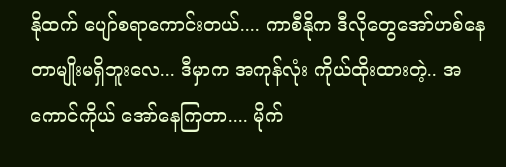နိုထက် ပျော်စရာကောင်းတယ်.... ကာစီနိုက ဒီလိုတွေအော်ဟစ်နေတာမျိုးမရှိဘူးလေ... ဒီမှာက အကုန်လုံး ကိုယ်ထိုးထားတဲ့.. အကောင်ကိုယ် အော်နေကြတာ.... မိုက်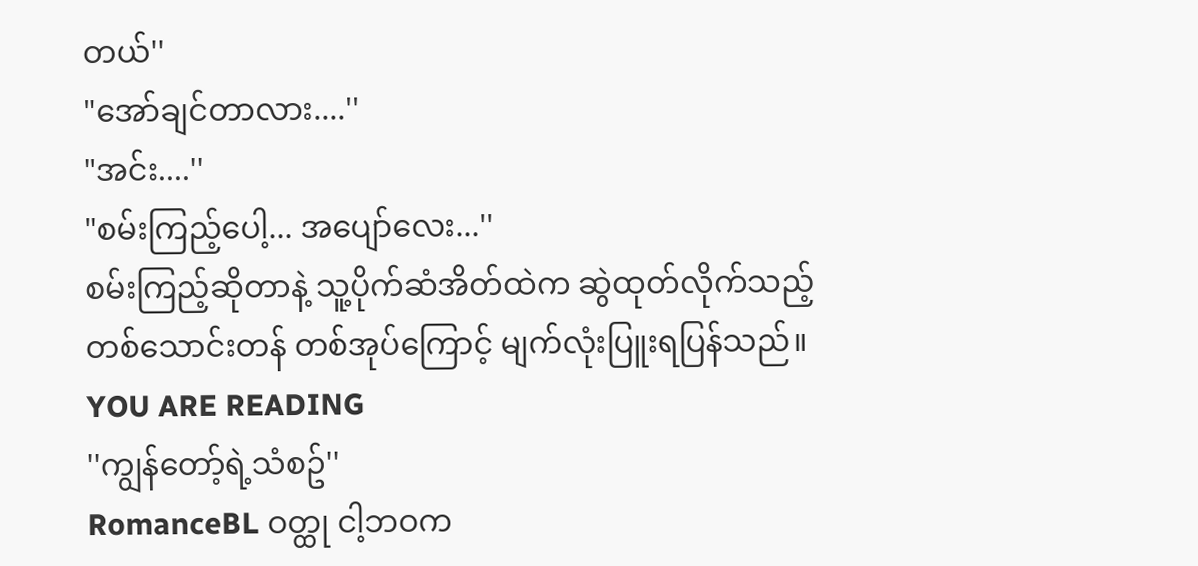တယ်''
"အော်ချင်တာလား....''
"အင်း....''
"စမ်းကြည့်ပေါ့... အပျော်လေး...''
စမ်းကြည့်ဆိုတာနဲ့ သူ့ပိုက်ဆံအိတ်ထဲက ဆွဲထုတ်လိုက်သည့် တစ်သောင်းတန် တစ်အုပ်ကြောင့် မျက်လုံးပြူးရပြန်သည်။
YOU ARE READING
''ကျွန်တော့်ရဲ့သံစဥ်''
RomanceBL ဝတ္ထု ငါ့ဘဝက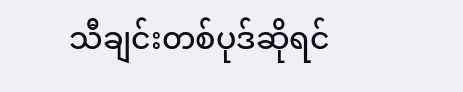သီချင်းတစ်ပုဒ်ဆိုရင်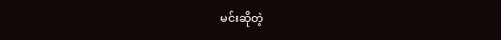မင်းဆိုတဲ့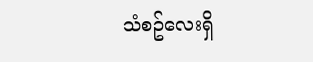သံစဥ်လေးရှိ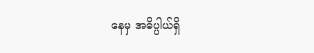နေမှ အဓိပ္ပါယ်ရှိ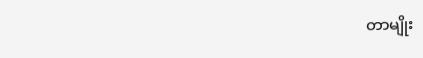တာမျိုး